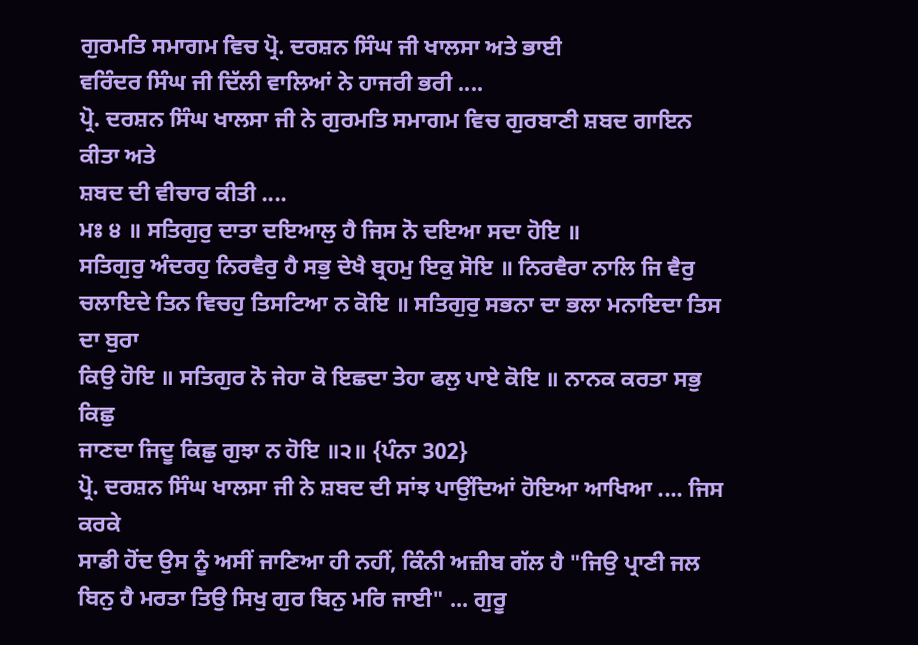ਗੁਰਮਤਿ ਸਮਾਗਮ ਵਿਚ ਪ੍ਰੋ. ਦਰਸ਼ਨ ਸਿੰਘ ਜੀ ਖਾਲਸਾ ਅਤੇ ਭਾਈ
ਵਰਿੰਦਰ ਸਿੰਘ ਜੀ ਦਿੱਲੀ ਵਾਲਿਆਂ ਨੇ ਹਾਜਰੀ ਭਰੀ ....
ਪ੍ਰੋ. ਦਰਸ਼ਨ ਸਿੰਘ ਖਾਲਸਾ ਜੀ ਨੇ ਗੁਰਮਤਿ ਸਮਾਗਮ ਵਿਚ ਗੁਰਬਾਣੀ ਸ਼ਬਦ ਗਾਇਨ ਕੀਤਾ ਅਤੇ
ਸ਼ਬਦ ਦੀ ਵੀਚਾਰ ਕੀਤੀ ....
ਮਃ ੪ ॥ ਸਤਿਗੁਰੁ ਦਾਤਾ ਦਇਆਲੁ ਹੈ ਜਿਸ ਨੋ ਦਇਆ ਸਦਾ ਹੋਇ ॥
ਸਤਿਗੁਰੁ ਅੰਦਰਹੁ ਨਿਰਵੈਰੁ ਹੈ ਸਭੁ ਦੇਖੈ ਬ੍ਰਹਮੁ ਇਕੁ ਸੋਇ ॥ ਨਿਰਵੈਰਾ ਨਾਲਿ ਜਿ ਵੈਰੁ
ਚਲਾਇਦੇ ਤਿਨ ਵਿਚਹੁ ਤਿਸਟਿਆ ਨ ਕੋਇ ॥ ਸਤਿਗੁਰੁ ਸਭਨਾ ਦਾ ਭਲਾ ਮਨਾਇਦਾ ਤਿਸ ਦਾ ਬੁਰਾ
ਕਿਉ ਹੋਇ ॥ ਸਤਿਗੁਰ ਨੋ ਜੇਹਾ ਕੋ ਇਛਦਾ ਤੇਹਾ ਫਲੁ ਪਾਏ ਕੋਇ ॥ ਨਾਨਕ ਕਰਤਾ ਸਭੁ ਕਿਛੁ
ਜਾਣਦਾ ਜਿਦੂ ਕਿਛੁ ਗੁਝਾ ਨ ਹੋਇ ॥੨॥ {ਪੰਨਾ 302}
ਪ੍ਰੋ. ਦਰਸ਼ਨ ਸਿੰਘ ਖਾਲਸਾ ਜੀ ਨੇ ਸ਼ਬਦ ਦੀ ਸਾਂਝ ਪਾਉਂਦਿਆਂ ਹੋਇਆ ਆਖਿਆ .... ਜਿਸ ਕਰਕੇ
ਸਾਡੀ ਹੋਂਦ ਉਸ ਨੂੰ ਅਸੀਂ ਜਾਣਿਆ ਹੀ ਨਹੀਂ, ਕਿੰਨੀ ਅਜ਼ੀਬ ਗੱਲ ਹੈ "ਜਿਉ ਪ੍ਰਾਣੀ ਜਲ
ਬਿਨੁ ਹੈ ਮਰਤਾ ਤਿਉ ਸਿਖੁ ਗੁਰ ਬਿਨੁ ਮਰਿ ਜਾਈ" ... ਗੁਰੂ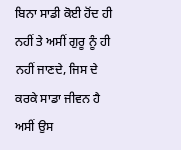ਬਿਨਾ ਸਾਡੀ ਕੋਈ ਹੋਂਦ ਹੀ
ਨਹੀਂ ਤੇ ਅਸੀਂ ਗੁਰੂ ਨੂੰ ਹੀ ਨਹੀਂ ਜਾਣਦੇ, ਜਿਸ ਦੇ ਕਰਕੇ ਸਾਡਾ ਜੀਵਨ ਹੈ ਅਸੀਂ ਉਸ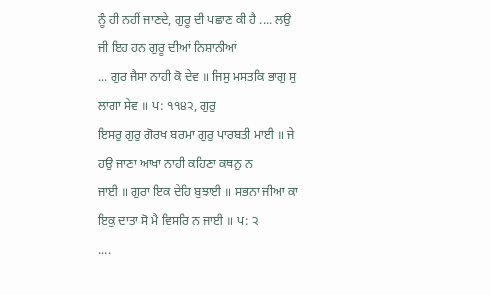ਨੂੰ ਹੀ ਨਹੀਂ ਜਾਣਦੇ, ਗੁਰੂ ਦੀ ਪਛਾਣ ਕੀ ਹੈ .... ਲਉ ਜੀ ਇਹ ਹਨ ਗੁਰੂ ਦੀਆਂ ਨਿਸ਼ਾਨੀਆਂ
... ਗੁਰ ਜੈਸਾ ਨਾਹੀ ਕੋ ਦੇਵ ॥ ਜਿਸੁ ਮਸਤਕਿ ਭਾਗੁ ਸੁ ਲਾਗਾ ਸੇਵ ॥ ਪ: ੧੧੪੨, ਗੁਰੁ
ਇਸਰੁ ਗੁਰੁ ਗੋਰਖ ਬਰਮਾ ਗੁਰੁ ਪਾਰਬਤੀ ਮਾਈ ॥ ਜੇ ਹਉ ਜਾਣਾ ਆਖਾ ਨਾਹੀ ਕਹਿਣਾ ਕਥਨੁ ਨ
ਜਾਈ ॥ ਗੁਰਾ ਇਕ ਦੇਹਿ ਬੁਝਾਈ ॥ ਸਭਨਾ ਜੀਆ ਕਾ ਇਕੁ ਦਾਤਾ ਸੋ ਮੈ ਵਿਸਰਿ ਨ ਜਾਈ ॥ ਪ: ੨
....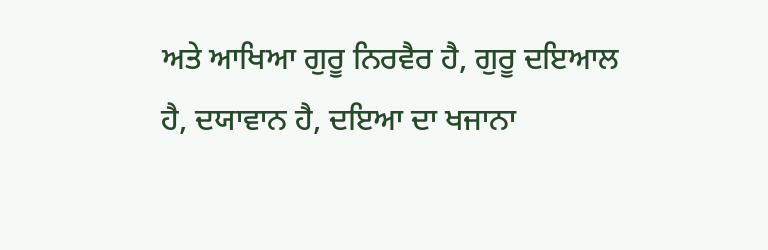ਅਤੇ ਆਖਿਆ ਗੁਰੂ ਨਿਰਵੈਰ ਹੈ, ਗੁਰੂ ਦਇਆਲ ਹੈ, ਦਯਾਵਾਨ ਹੈ, ਦਇਆ ਦਾ ਖਜਾਨਾ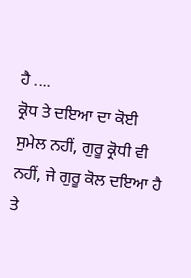ਹੈ ....
ਕ੍ਰੋਧ ਤੇ ਦਇਆ ਦਾ ਕੋਈ ਸੁਮੇਲ ਨਹੀਂ, ਗੁਰੂ ਕ੍ਰੋਧੀ ਵੀ ਨਹੀਂ, ਜੇ ਗੁਰੂ ਕੋਲ ਦਇਆ ਹੈ
ਤੇ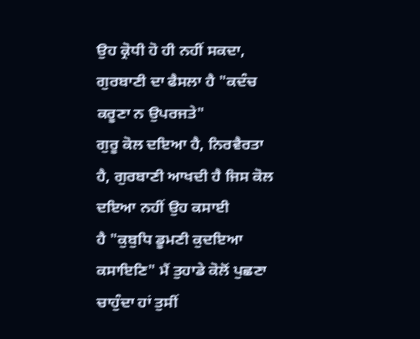ਉਹ ਕ੍ਰੋਧੀ ਹੋ ਹੀ ਨਹੀਂ ਸਕਦਾ, ਗੁਰਬਾਣੀ ਦਾ ਫੈਸਲਾ ਹੈ "ਕਦੰਚ ਕਰੂਣਾ ਨ ਉਪਰਜਤੇ"
ਗੁਰੂ ਕੋਲ ਦਇਆ ਹੈ, ਨਿਰਵੈਰਤਾ ਹੈ, ਗੁਰਬਾਣੀ ਆਖਦੀ ਹੈ ਜਿਸ ਕੋਲ ਦਇਆ ਨਹੀਂ ਉਹ ਕਸਾਈ
ਹੈ "ਕੁਬੁਧਿ ਡੂਮਣੀ ਕੁਦਇਆ ਕਸਾਇਣਿ" ਮੈਂ ਤੁਹਾਡੇ ਕੋਲੋਂ ਪੁਛਣਾ ਚਾਹੁੰਦਾ ਹਾਂ ਤੁਸੀਂ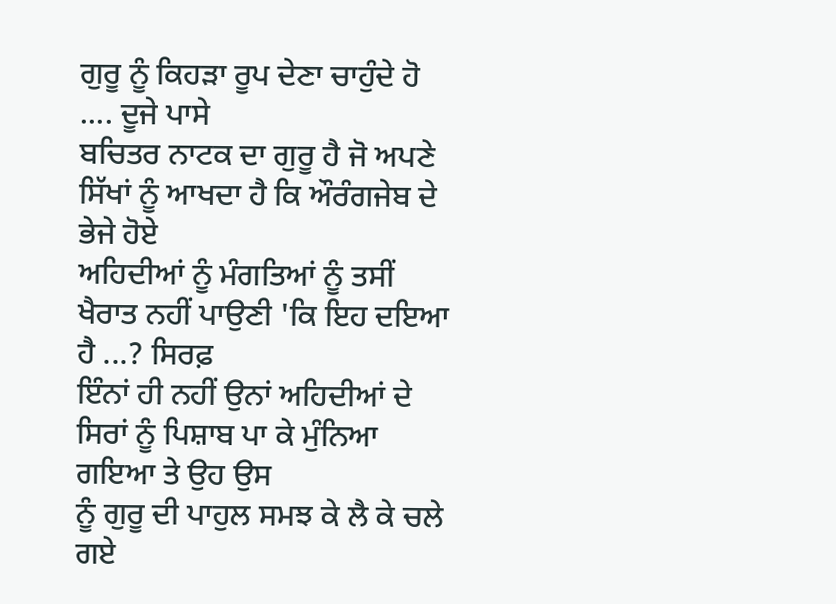ਗੁਰੂ ਨੂੰ ਕਿਹੜਾ ਰੂਪ ਦੇਣਾ ਚਾਹੁੰਦੇ ਹੋ .... ਦੂਜੇ ਪਾਸੇ
ਬਚਿਤਰ ਨਾਟਕ ਦਾ ਗੁਰੂ ਹੈ ਜੋ ਅਪਣੇ ਸਿੱਖਾਂ ਨੂੰ ਆਖਦਾ ਹੈ ਕਿ ਔਰੰਗਜੇਬ ਦੇ ਭੇਜੇ ਹੋਏ
ਅਹਿਦੀਆਂ ਨੂੰ ਮੰਗਤਿਆਂ ਨੂੰ ਤਸੀਂ ਖੈਰਾਤ ਨਹੀਂ ਪਾਉਣੀ 'ਕਿ ਇਹ ਦਇਆ ਹੈ ...? ਸਿਰਫ਼
ਇੰਨਾਂ ਹੀ ਨਹੀਂ ਉਨਾਂ ਅਹਿਦੀਆਂ ਦੇ ਸਿਰਾਂ ਨੂੰ ਪਿਸ਼ਾਬ ਪਾ ਕੇ ਮੁੰਨਿਆ ਗਇਆ ਤੇ ਉਹ ਉਸ
ਨੂੰ ਗੁਰੂ ਦੀ ਪਾਹੁਲ ਸਮਝ ਕੇ ਲੈ ਕੇ ਚਲੇ ਗਏ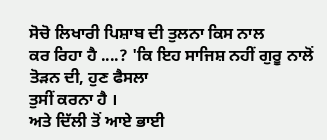ਸੋਚੋ ਲਿਖਾਰੀ ਪਿਸ਼ਾਬ ਦੀ ਤੁਲਨਾ ਕਿਸ ਨਾਲ
ਕਰ ਰਿਹਾ ਹੈ ....? 'ਕਿ ਇਹ ਸਾਜਿਸ਼ ਨਹੀਂ ਗੁਰੂ ਨਾਲੋਂ ਤੋੜਨ ਦੀ, ਹੁਣ ਫੈਸਲਾ
ਤੁਸੀਂ ਕਰਨਾ ਹੈ ।
ਅਤੇ ਦਿੱਲੀ ਤੋਂ ਆਏ ਭਾਈ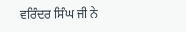ਵਰਿੰਦਰ ਸਿੰਘ ਜੀ ਨੇ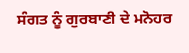ਸੰਗਤ ਨੂੰ ਗੁਰਬਾਣੀ ਦੇ ਮਨੋਹਰ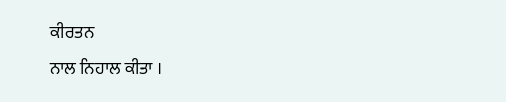ਕੀਰਤਨ
ਨਾਲ ਨਿਹਾਲ ਕੀਤਾ ।